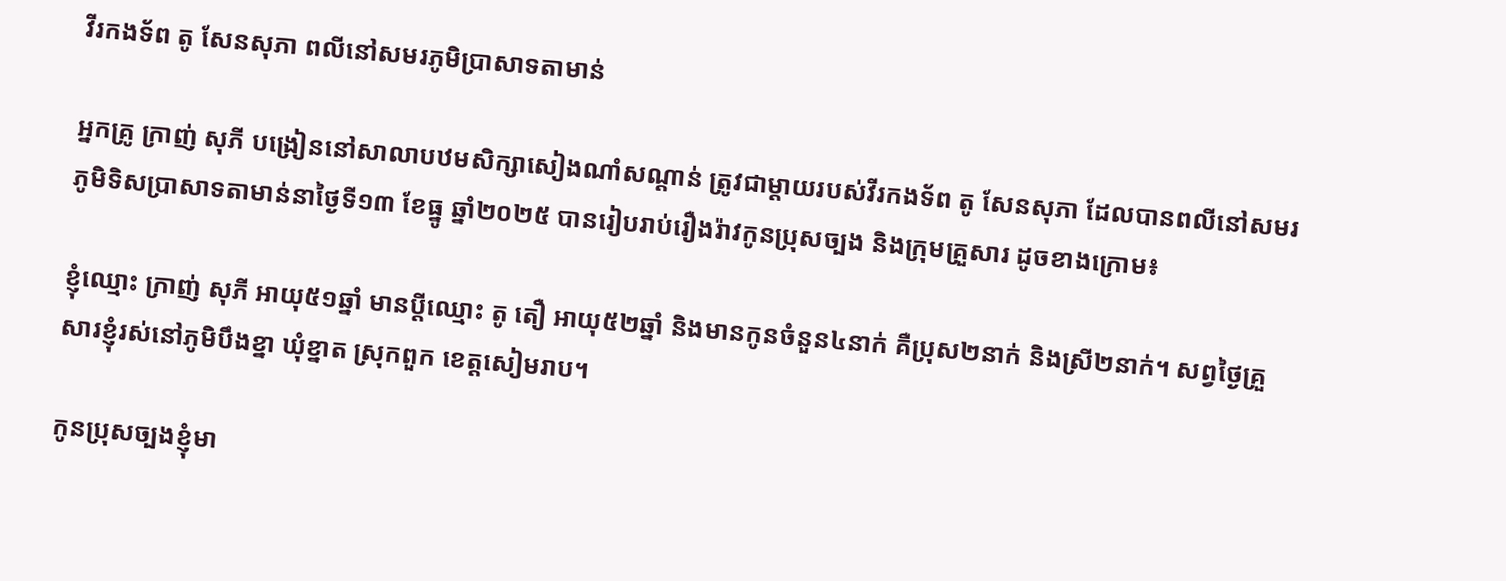វីរកងទ័ព តូ សែនសុភា ពលីនៅសមរភូមិប្រាសាទតាមាន់

អ្នកគ្រូ ក្រាញ់ សុភី បង្រៀននៅសាលាបឋមសិក្សាសៀងណាំសណ្តាន់ ត្រូវជាម្តាយរបស់វីរកងទ័ព តូ សែនសុភា ដែលបានពលីនៅសមរភូមិទិសប្រាសាទតាមាន់នាថ្ងៃទី១៣ ខែធ្នូ ឆ្នាំ២០២៥ បានរៀបរាប់រឿងរ៉ាវកូនប្រុសច្បង និងក្រុមគ្រួសារ ដូចខាងក្រោម៖

ខ្ញុំឈ្មោះ ក្រាញ់ សុភី អាយុ៥១ឆ្នាំ មានប្តីឈ្មោះ តូ តឿ អាយុ៥២ឆ្នាំ និងមានកូនចំនួន៤នាក់ គឺប្រុស២នាក់ និងស្រី២នាក់។ សព្វថ្ងៃគ្រួសារខ្ញុំរស់នៅភូមិបឹងខ្នា ឃុំខ្នាត ស្រុកពួក ខេត្តសៀមរាប។

កូនប្រុសច្បងខ្ញុំមា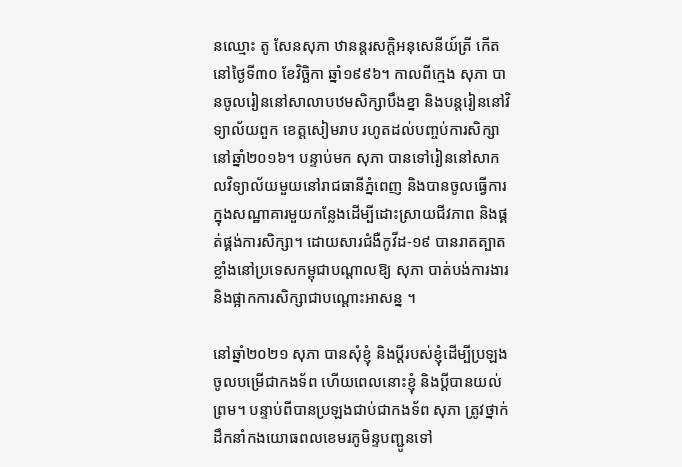នឈ្មោះ តូ សែនសុភា ឋានន្តរសក្តិអនុសេនីយ៍ត្រី កើតនៅថ្ងៃទី៣០ ខែវិច្ឆិកា ឆ្នាំ១៩៩៦។ កាលពីក្មេង សុភា បានចូលរៀននៅសាលាបឋមសិក្សាបឹងខ្នា និងបន្តរៀននៅវិទ្យាល័យពួក ខេត្តសៀមរាប រហូតដល់បញ្ចប់ការសិក្សានៅឆ្នាំ២០១៦។ បន្ទាប់មក សុភា បានទៅរៀននៅសាកលវិទ្យាល័យមួយនៅរាជធានីភ្នំពេញ និងបានចូលធ្វើការក្នុងសណ្ឋាគារមួយកន្លែងដើម្បីដោះស្រាយជីវភាព និងផ្គត់ផ្គង់ការសិក្សា។ ដោយសារជំងឺកូវីដ-១៩ បានរាតត្បាតខ្លាំងនៅប្រទេសកម្ពុជាបណ្តាលឱ្យ សុភា បាត់បង់ការងារ និងផ្អាកការសិក្សាជាបណ្តោះអាសន្ន ។

នៅឆ្នាំ២០២១ សុភា បានសុំខ្ញុំ និងប្តីរបស់ខ្ញុំដើម្បីប្រឡងចូលបម្រើជាកងទ័ព ហើយពេលនោះខ្ញុំ និងប្តីបានយល់ព្រម។ បន្ទាប់ពីបានប្រឡងជាប់ជាកងទ័ព សុភា ត្រូវថ្នាក់ដឹកនាំកងយោធពលខេមរភូមិន្ទបញ្ជូនទៅ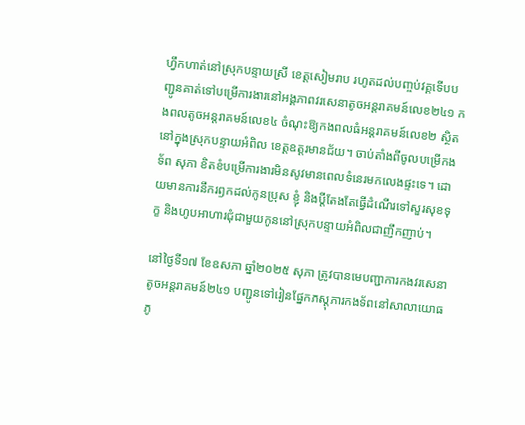ហ្វឹកហាត់នៅស្រុកបន្ទាយស្រី ខេត្តសៀមរាប រហូតដល់បញ្ចប់វគ្គទើបបញ្ជូនគាត់ទៅបម្រើការងារនៅអង្គភាពវរសេនាតូចអន្តរាគមន៍លេខ២៤១ កងពលតូចអន្តរាគមន៍លេខ៤ ចំណុះឱ្យកងពលធំអន្តរាគមន៍លេខ២ ស្ថិតនៅក្នុងស្រុកបន្ទាយអំពិល ខេត្តឧត្តរមានជ័យ។ ចាប់តាំងពីចូលបម្រើកងទ័ព សុភា ខិតខំបម្រើការងារមិនសូវមានពេលទំនេរមកលេងផ្ទះទេ។ ដោយមានការនឹករឭកដល់កូនប្រុស ខ្ញុំ និងប្តីតែងតែធ្វើដំណើរទៅសួរសុខទុក្ខ និងហូបអាហារជុំជាមួយកូននៅស្រុកបន្ទាយអំពិលជាញឹកញាប់។

នៅថ្ងៃទី១៧ ខែឧសភា ឆ្នាំ២០២៥ សុភា ត្រូវបានមេបញ្ជាការកងវរសេនាតូចអន្តរាគមន៍២៤១ បញ្ជូនទៅរៀនផ្នែកភស្តុភារកងទ័ពនៅសាលាយោធភូ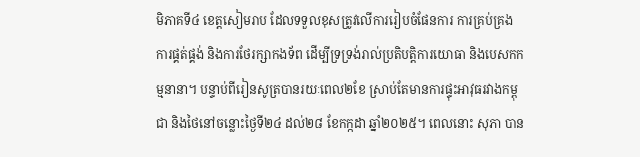មិភាគទី៤ ខេត្តសៀមរាប ដែលទទួលខុសត្រូវលើការរៀបចំផែនការ ការគ្រប់គ្រង ការផ្គត់ផ្គង់ និងការថែរក្សាកងទ័ព ដើម្បីទ្រទ្រង់រាល់ប្រតិបត្តិការយោធា និងបេសកកម្មនានា។ បន្ទាប់ពីរៀនសូត្របានរយៈពេល២ខែ ស្រាប់តែមានការផ្ទុះអាវុធរវាងកម្ពុជា និងថៃនៅចន្លោះថ្ងៃទី២៤ ដល់២៨ ខែកក្កដា ឆ្នាំ២០២៥។ ពេលនោះ សុភា បាន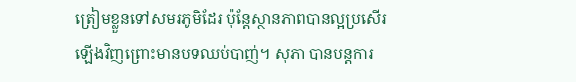ត្រៀមខ្លួនទៅសមរភូមិដែរ ប៉ុន្តែស្ថានភាពបានល្អប្រសើរឡើងវិញព្រោះមានបទឈប់បាញ់។ សុភា បានបន្តការ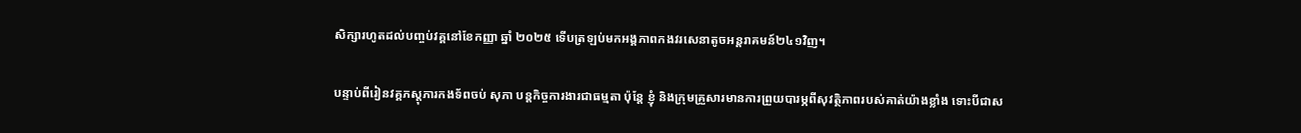សិក្សារហូតដល់បញ្ចប់វគ្គនៅខែកញ្ញា ឆ្នាំ ២០២៥ ទើបត្រឡប់មកអង្គភាពកងវរសេនាតូចអន្តរាគមន៍២៤១វិញ។

បន្ទាប់ពីរៀនវគ្គភស្តុភារកងទ័ពចប់ សុភា បន្តកិច្ចការងារជាធម្មតា ប៉ុន្តែ ខ្ញុំ និងក្រុមគ្រួសារមានការព្រួយបារម្ភពីសុវត្ថិភាពរបស់គាត់យ៉ាងខ្លាំង ទោះបីជាស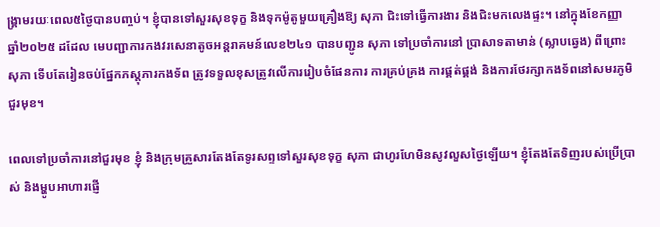ង្គ្រាមរយៈពេល៥ថ្ងៃបានបញ្ចប់។ ខ្ញុំបានទៅសួរសុខទុក្ខ និងទុកម៉ូតូមួយគ្រឿងឱ្យ សុភា ជិះទៅធ្វើការងារ និងជិះមកលេងផ្ទះ។ នៅក្នុងខែកញ្ញា ឆ្នាំ២០២៥ ដដែល មេបញ្ជាការកងវរសេនាតូចអន្តរាគមន៍លេខ២៤១ បានបញ្ជូន សុភា ទៅប្រចាំការនៅ ប្រាសាទតាមាន់ (ស្លាបឆ្វេង) ពីព្រោះ សុភា ទើបតែរៀនចប់ផ្នែកភស្តុភារកងទ័ព ត្រូវទទួលខុសត្រូវលើការរៀបចំផែនការ ការគ្រប់គ្រង ការផ្គត់ផ្គង់ និងការថែរក្សាកងទ័ពនៅសមរភូមិជួរមុខ។

ពេលទៅប្រចាំការនៅជួរមុខ ខ្ញុំ និងក្រុមគ្រួសារតែងតែទូរសព្ទទៅសួរសុខទុក្ខ សុភា ជាហូរហែមិនសូវលួសថ្ងៃឡើយ។ ខ្ញុំតែងតែទិញរបស់ប្រើប្រាស់ និងម្ហូបអាហារផ្ញើ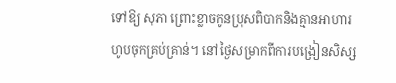ទៅឱ្យ សុភា ព្រោះខ្លាចកូនប្រុសពិបាកនិងគ្មានអាហារហូបចុកគ្រប់គ្រាន់។ នៅថ្ងៃសម្រាកពីការបង្រៀនសិស្ស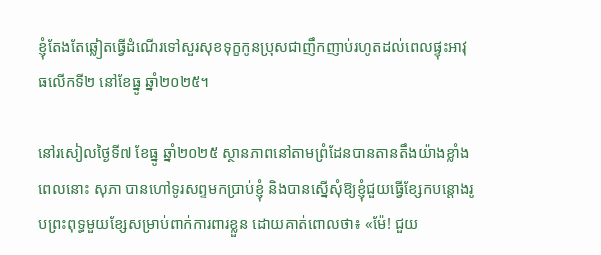ខ្ញុំតែងតែឆ្លៀតធ្វើដំណើរទៅសួរសុខទុក្ខកូនប្រុសជាញឹកញាប់រហូតដល់ពេលផ្ទុះអាវុធលើកទី២ នៅខែធ្នូ ឆ្នាំ២០២៥។

នៅរសៀលថ្ងៃទី៧ ខែធ្នូ ឆ្នាំ២០២៥ ស្ថានភាពនៅតាមព្រំដែនបានតានតឹងយ៉ាងខ្លាំង ពេលនោះ សុភា បានហៅទូរសព្ទមកប្រាប់ខ្ញុំ និងបានស្នើសុំឱ្យខ្ញុំជួយធ្វើខ្សែកបន្តោងរូបព្រះពុទ្ធមួយខ្សែសម្រាប់ពាក់ការពារខ្លួន ដោយគាត់ពោលថា៖ «ម៉ែ! ជួយ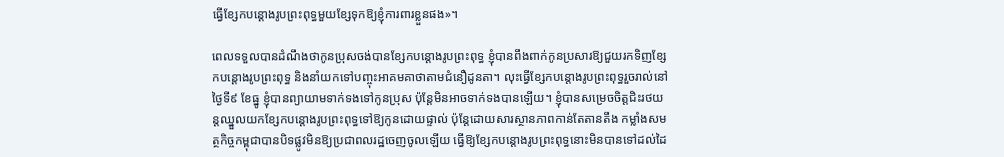ធ្វើខ្សែកបន្តោងរូបព្រះពុទ្ធមួយខ្សែទុកឱ្យខ្ញុំការពារខ្លួនផង»។

ពេលទទួលបានដំណឹងថាកូនប្រុសចង់បានខ្សែកបន្តោងរូបព្រះពុទ្ធ ខ្ញុំបានពឹងពាក់កូនប្រសារឱ្យជួយរកទិញខ្សែកបន្តោងរូបព្រះពុទ្ធ និងនាំយកទៅបញ្ចុះអាគមគាថាតាមជំនឿដូនតា។ លុះធ្វើខ្សែកបន្តោងរូបព្រះពុទ្ធរួចរាល់នៅថ្ងៃទី៩ ខែធ្នូ ខ្ញុំបានព្យាយាមទាក់ទងទៅកូនប្រុស ប៉ុន្តែមិនអាចទាក់ទងបានឡើយ។ ខ្ញុំបានសម្រេចចិត្តជិះរថយន្តឈ្នួលយកខ្សែកបន្តោងរូបព្រះពុទ្ធទៅឱ្យកូនដោយផ្ទាល់ ប៉ុន្តែដោយសារស្ថានភាពកាន់តែតានតឹង កម្លាំងសមត្ថកិច្ចកម្ពុជាបានបិទផ្លូវមិនឱ្យប្រជាពលរដ្ឋចេញចូលឡើយ ធ្វើឱ្យខ្សែកបន្តោងរូបព្រះពុទ្ធនោះមិនបានទៅដល់ដៃ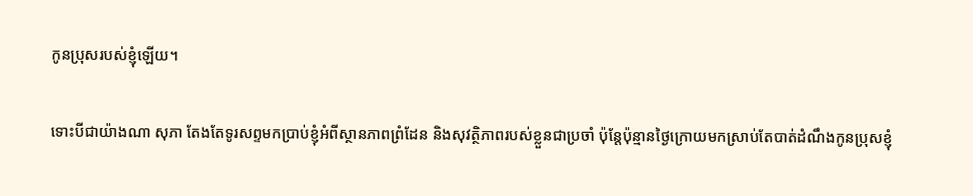កូនប្រុសរបស់ខ្ញុំឡើយ។

ទោះបីជាយ៉ាងណា សុភា តែងតែទូរសព្ទមកប្រាប់ខ្ញុំអំពីស្ថានភាពព្រំដែន និងសុវត្ថិភាពរបស់ខ្លួនជាប្រចាំ ប៉ុន្តែប៉ុន្មានថ្ងៃក្រោយមកស្រាប់តែបាត់ដំណឹងកូនប្រុសខ្ញុំ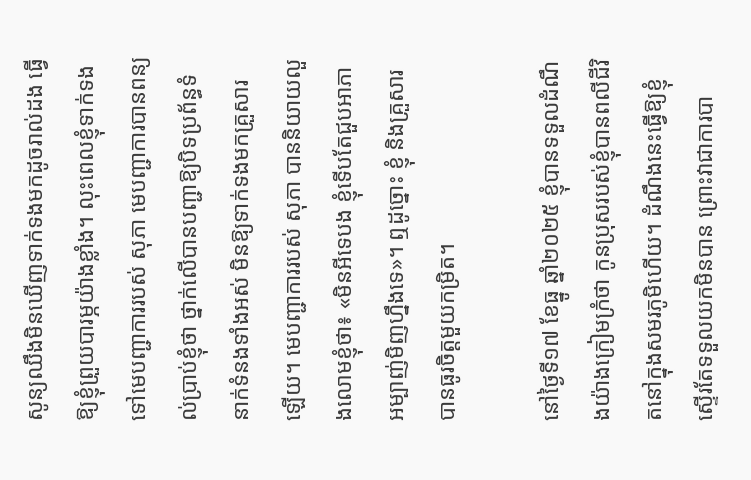សូន្យឈឹងមិនឃើញទាក់ទងមកដូចរាល់ដង ធ្វើឱ្យខ្ញុំព្រួយបារម្ភយ៉ាងខ្លាំង។ លុះពេលខ្ញុំទាក់ទងទៅមេបញ្ជាការរបស់ សុភា មេបញ្ជាការបានពន្យល់ប្រាប់ខ្ញុំថា ថ្នាក់លើបានបញ្ជាឱ្យបិទប្រព័ន្ធទំនាក់ទំនងទាំងអស់ មិនឱ្យទាក់ទងមកគ្រួសារឡើយ។ មេបញ្ជាការរបស់ សុភា បាននិយាយលួងលោមខ្ញុំថា៖ «មិនអីទេបង ខ្ញុំទើបតែជួបអាភាអម្បាញ់មិញហ្នឹងទេ»។ ឮដូច្នោះ ខ្ញុំ និងគ្រួសារ បានធូរចិត្តមួយកម្រិត។

នៅថ្ងៃទី១៧ ខែធ្នូ ឆ្នាំ២០២៥ ខ្ញុំបានទទួលដំណឹងយ៉ាងក្រៀមក្រំថា កូនប្រុសរបស់ខ្ញុំបានពលីជីវិតនៅក្នុងសមរភូមិហើយ។ ដំណឹងនេះធ្វើឱ្យខ្ញុំស្ទើរតែទទួលយកមិនបាន ព្រោះវាជាការបា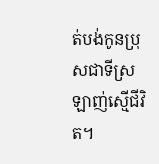ត់បង់កូនប្រុសជាទីស្រឡាញ់ស្មើជីវិត។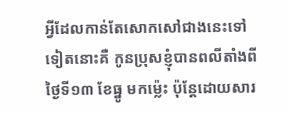អ្វីដែលកាន់តែសោកសៅជាងនេះទៅទៀតនោះគឺ កូនប្រុសខ្ញុំបានពលីតាំងពីថ្ងៃទី១៣ ខែធ្នូ មកម៉្លេះ ប៉ុន្តែដោយសារ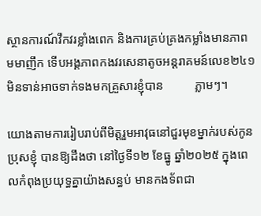ស្ថានការណ៍វឹកវរខ្លាំងពេក និងការគ្រប់គ្រងកម្លាំងមានភាពមមាញឹក ទើបអង្គភាពកងវរសេនាតូចអន្តរាគមន៍លេខ២៤១ មិនទាន់អាចទាក់ទងមកគ្រួសារខ្ញុំបាន          ភ្លាមៗ។

យោងតាមការរៀបរាប់ពីមិត្តរួមអាវុធនៅជួរមុខម្នាក់របស់កូនប្រុសខ្ញុំ បានឱ្យដឹងថា នៅថ្ងៃទី១២ ខែធ្នូ ឆ្នាំ២០២៥ ក្នុងពេលកំពុងប្រយុទ្ធគ្នាយ៉ាងសន្ធប់ មានកងទ័ពជា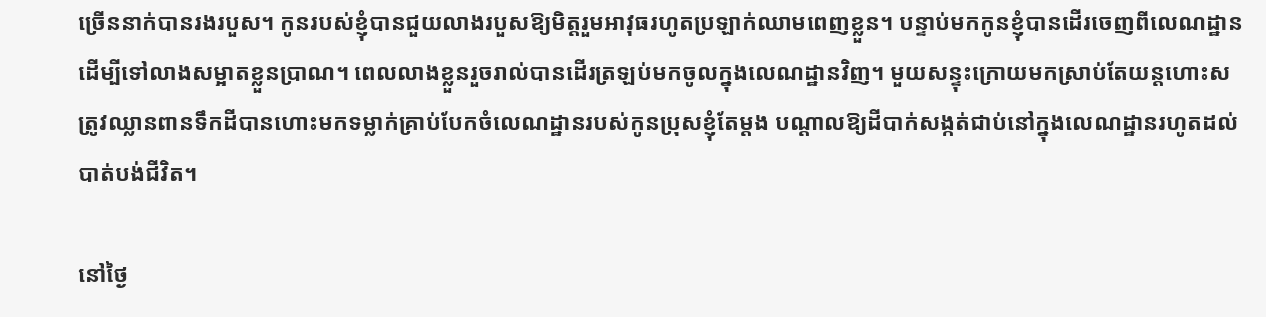ច្រើននាក់បានរងរបួស។ កូនរបស់ខ្ញុំបានជួយលាងរបួសឱ្យមិត្តរួមអាវុធរហូតប្រឡាក់ឈាមពេញខ្លួន។ បន្ទាប់មកកូនខ្ញុំបានដើរចេញពីលេណដ្ឋាន ដើម្បីទៅលាងសម្អាតខ្លួនប្រាណ។ ពេលលាងខ្លួនរួចរាល់បានដើរត្រឡប់មកចូលក្នុងលេណដ្ឋានវិញ។ មួយសន្ទុះក្រោយមកស្រាប់តែយន្តហោះសត្រូវឈ្លានពានទឹកដីបានហោះមកទម្លាក់គ្រាប់បែកចំលេណដ្ឋានរបស់កូនប្រុសខ្ញុំតែម្តង បណ្តាលឱ្យដីបាក់សង្កត់ជាប់នៅក្នុងលេណដ្ឋានរហូតដល់បាត់បង់ជីវិត។

នៅថ្ងៃ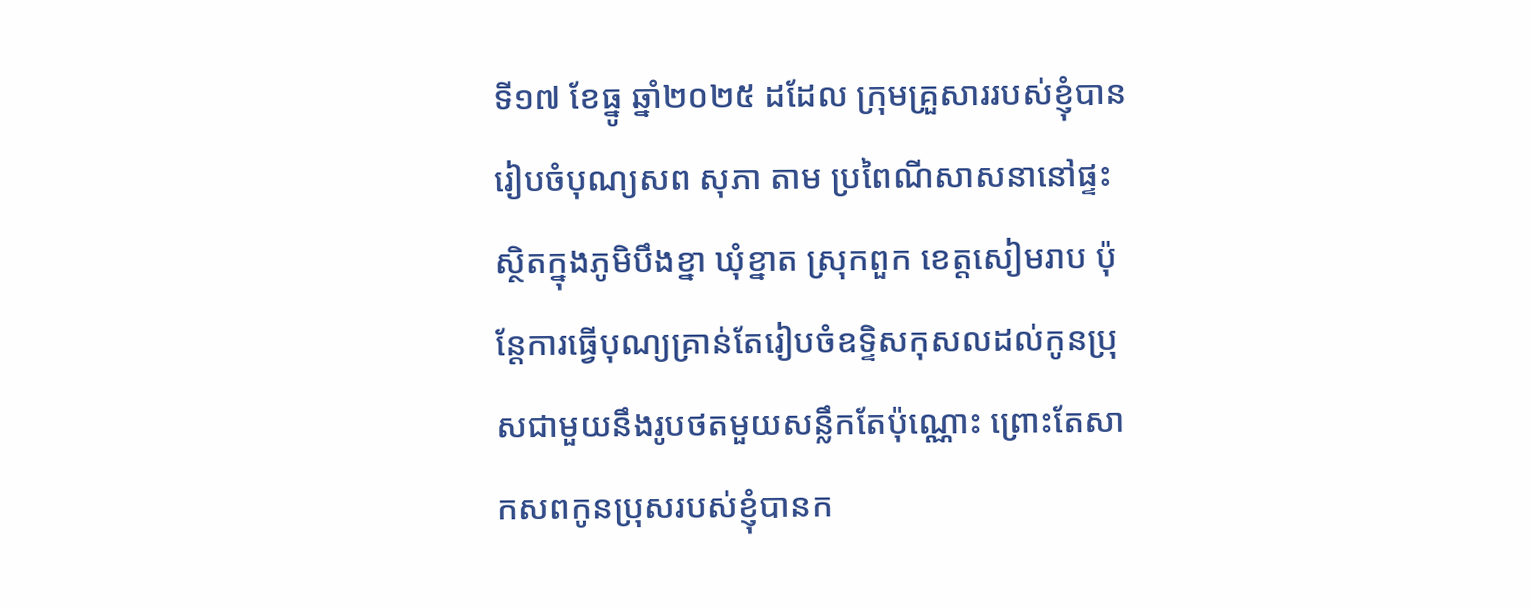ទី១៧ ខែធ្នូ ឆ្នាំ២០២៥ ដដែល ក្រុមគ្រួសាររបស់ខ្ញុំបានរៀបចំបុណ្យសព សុភា តាម ប្រពៃណីសាសនានៅផ្ទះ ស្ថិតក្នុងភូមិបឹងខ្នា ឃុំខ្នាត ស្រុកពួក ខេត្តសៀមរាប ប៉ុន្តែការធ្វើបុណ្យគ្រាន់តែរៀបចំឧទ្ទិសកុសលដល់កូនប្រុសជាមួយនឹងរូបថតមួយសន្លឹកតែប៉ុណ្ណោះ ព្រោះតែសាកសពកូនប្រុសរបស់ខ្ញុំបានក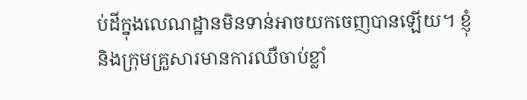ប់ដីក្នុងលេណដ្ឋានមិនទាន់អាចយកចេញបានឡើយ។ ខ្ញុំនិងក្រុមគ្រួសារមានការឈឺចាប់ខ្លាំ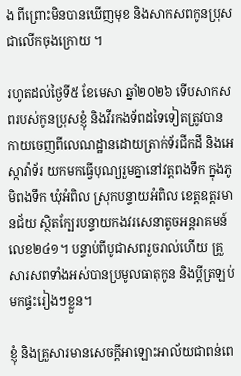ង ពីព្រោះមិនបានឃើញមុខ និងសាកសពកូនប្រុសជាលើកចុងក្រោយ ។

រហូតដល់ថ្ងៃទី៥ ខែមេសា ឆ្នាំ២០២៦ ទើបសាកសពរបស់កូនប្រុសខ្ញុំ និងវីរកងទ័ពដទៃទៀតត្រូវបានកាយចេញពីលេណដ្ឋានដោយត្រាក់ទ័រជីកដី និងអេស្កាវ៉ាទ័រ យកមកធ្វើបុណ្យរួមគ្នានៅវត្តពងទឹក ក្នុងភូមិពងទឹក ឃុំអំពិល ស្រុកបន្ទាយអំពិល ខេត្តឧត្តរមានជ័យ ស្ថិតក្បែរបន្ទាយកងវរសេនាតូចអន្តរាគមន៍លេខ២៤១។ បន្ទាប់ពីបូជាសពរួចរាល់ហើយ គ្រួសារសពទាំងអស់បានប្រមូលធាតុកូន និងប្តីត្រឡប់មកផ្ទះរៀងៗខ្លួន។

ខ្ញុំ និងគ្រួសារមានសេចក្តីអាឡោះអាល័យជាពន់ពេ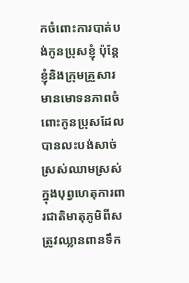កចំពោះការបាត់បង់កូនប្រុសខ្ញុំ ប៉ុន្តែខ្ញុំនិងក្រុមគ្រួសារមានមោទនភាពចំពោះកូនប្រុសដែលបានលះបង់សាច់ស្រស់ឈាមស្រស់ក្នុងបុព្វហេតុការពារជាតិមាតុភូមិពីសត្រូវឈ្លានពានទឹក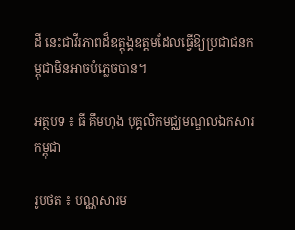ដី នេះជាវីរភាពដ៏ឧត្តុង្គឧត្តមដែលធ្វើឱ្យប្រជាជនកម្ពុជាមិនអាចបំភ្លេចបាន។

អត្ថបទ ៖ ធី គឹមហុង បុគ្គលិកមជ្ឈមណ្ឌលឯកសារកម្ពុជា

រូបថត ៖ បណ្ណសារម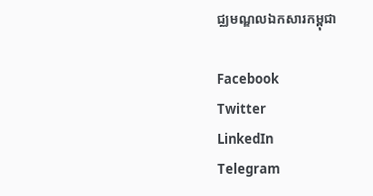ជ្ឈមណ្ឌលឯកសារកម្ពុជា

Facebook
Twitter
LinkedIn
Telegram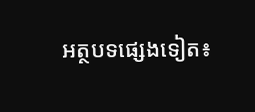អត្ថបទផ្សេងទៀត៖